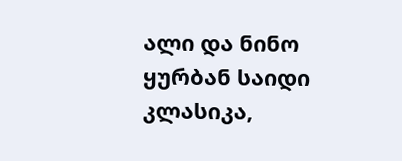ალი და ნინო
ყურბან საიდი
კლასიკა,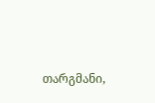თარგმანი,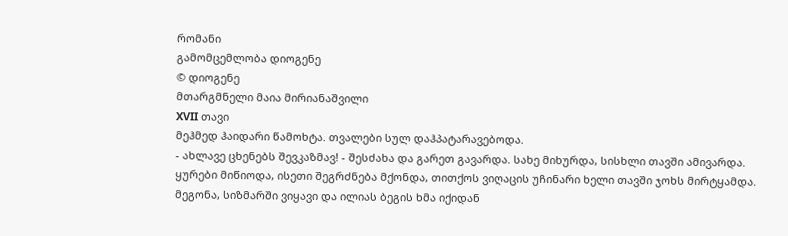რომანი
გამომცემლობა დიოგენე
© დიოგენე
მთარგმნელი მაია მირიანაშვილი
XVII თავი
მეჰმედ ჰაიდარი წამოხტა. თვალები სულ დაჰპატარავებოდა.
- ახლავე ცხენებს შევკაზმავ! - შესძახა და გარეთ გავარდა. სახე მიხურდა, სისხლი თავში ამივარდა. ყურები მიწიოდა, ისეთი შეგრძნება მქონდა, თითქოს ვიღაცის უჩინარი ხელი თავში ჯოხს მირტყამდა. მეგონა, სიზმარში ვიყავი და ილიას ბეგის ხმა იქიდან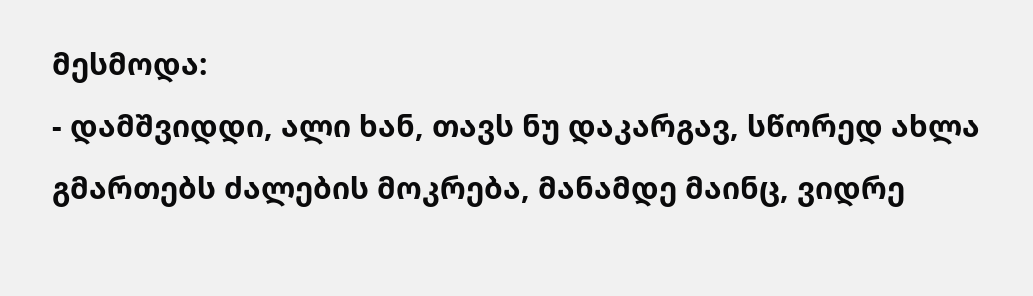მესმოდა:
- დამშვიდდი, ალი ხან, თავს ნუ დაკარგავ, სწორედ ახლა გმართებს ძალების მოკრება, მანამდე მაინც, ვიდრე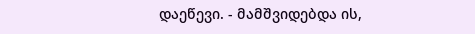დაეწევი. - მამშვიდებდა ის,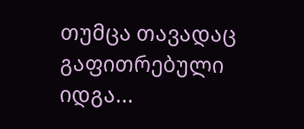თუმცა თავადაც გაფითრებული იდგა...